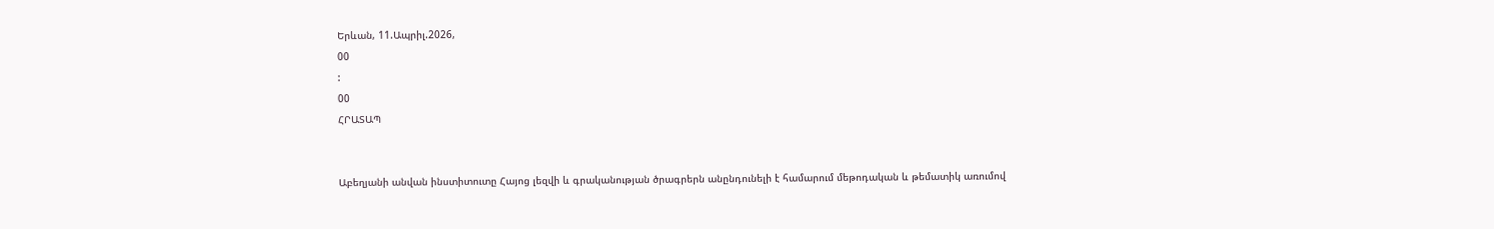Երևան, 11.Ապրիլ.2026,
00
:
00
ՀՐԱՏԱՊ


Աբեղյանի անվան ինստիտուտը Հայոց լեզվի և գրականության ծրագրերն անընդունելի է համարում մեթոդական և թեմատիկ առումով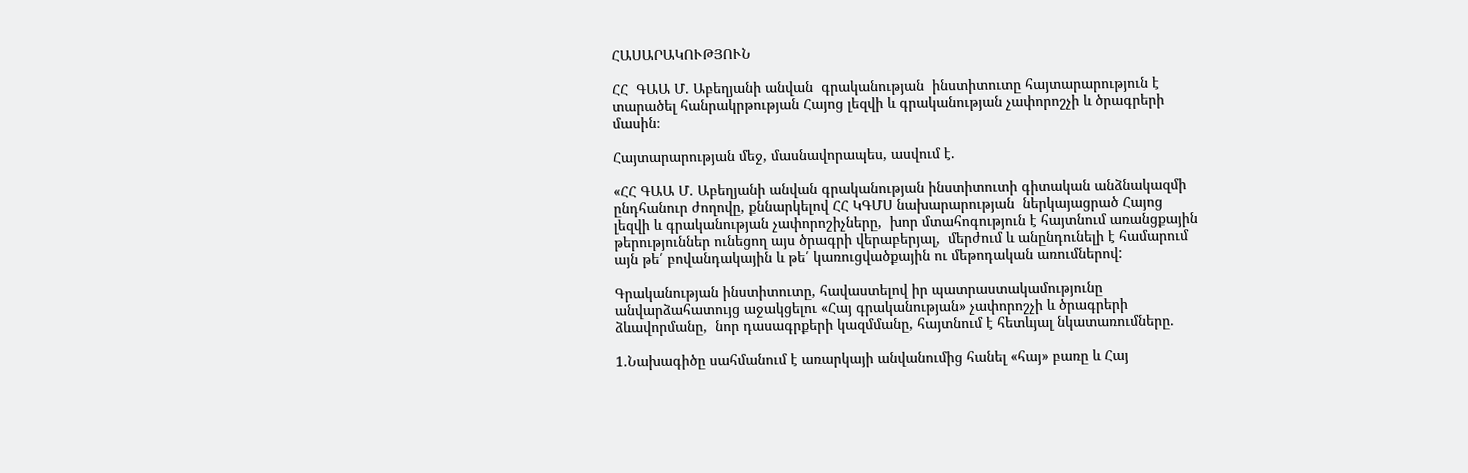ՀԱՍԱՐԱԿՈՒԹՅՈՒՆ

ՀՀ  ԳԱԱ Մ. Աբեղյանի անվան  գրականության  ինստիտուտը հայտարարություն է տարածել հանրակրթության Հայոց լեզվի և գրականության չափորոշչի և ծրագրերի մասին։

Հայտարարության մեջ, մասնավորապես, ասվում է.

«ՀՀ ԳԱԱ Մ. Աբեղյանի անվան գրականության ինստիտուտի գիտական անձնակազմի ընդհանուր ժողովը, քննարկելով ՀՀ ԿԳՄՍ նախարարության  ներկայացրած Հայոց լեզվի և գրականության չափորոշիչները,  խոր մտահոգություն է հայտնում առանցքային թերություններ ունեցող այս ծրագրի վերաբերյալ,  մերժում և անընդունելի է համարում այն թե՛ բովանդակային և թե՛ կառուցվածքային ու մեթոդական առումներով:

Գրականության ինստիտուտը, հավաստելով իր պատրաստակամությունը անվարձահատույց աջակցելու «Հայ գրականության» չափորոշչի և ծրագրերի ձևավորմանը,  նոր դասագրքերի կազմմանը, հայտնում է հետևյալ նկատառումները.

1.Նախագիծը սահմանում է առարկայի անվանումից հանել «հայ» բառը և Հայ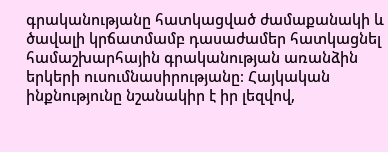գրականությանը հատկացված ժամաքանակի և ծավալի կրճատմամբ դասաժամեր հատկացնել համաշխարհային գրականության առանձին երկերի ուսումնասիրությանը։ Հայկական ինքնությունը նշանակիր է իր լեզվով,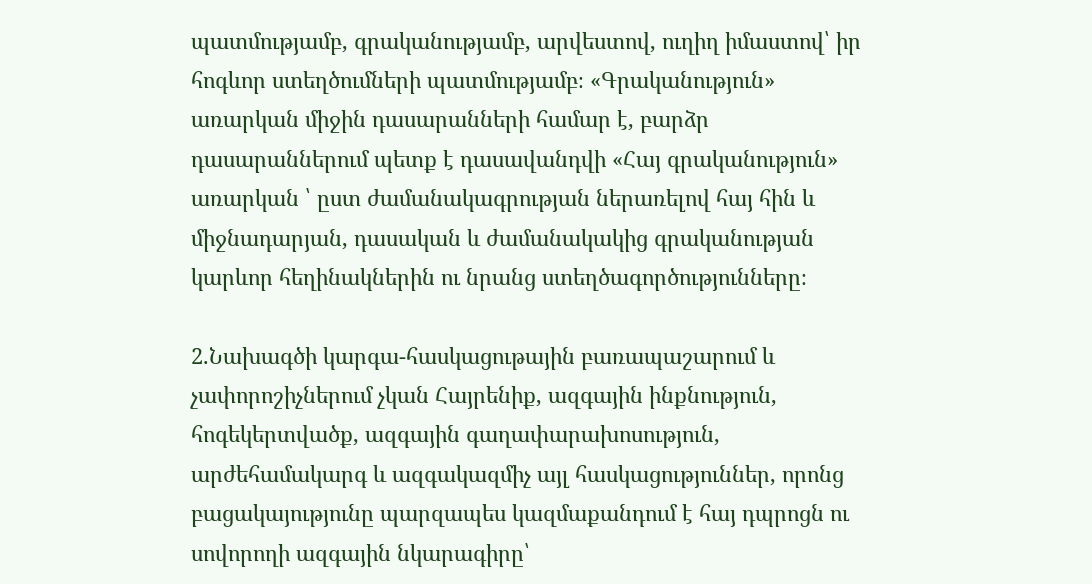պատմությամբ, գրականությամբ, արվեստով, ուղիղ իմաստով՝ իր հոգևոր ստեղծումների պատմությամբ։ «Գրականություն» առարկան միջին դասարանների համար է, բարձր դասարաններում պետք է դասավանդվի «Հայ գրականություն» առարկան ՝ ըստ ժամանակագրության ներառելով հայ հին և միջնադարյան, դասական և ժամանակակից գրականության կարևոր հեղինակներին ու նրանց ստեղծագործությունները։

2.Նախագծի կարգա-հասկացութային բառապաշարում և չափորոշիչներում չկան Հայրենիք, ազգային ինքնություն, հոգեկերտվածք, ազգային գաղափարախոսություն, արժեհամակարգ և ազգակազմիչ այլ հասկացություններ, որոնց բացակայությունը պարզապես կազմաքանդում է հայ դպրոցն ու սովորողի ազգային նկարագիրը՝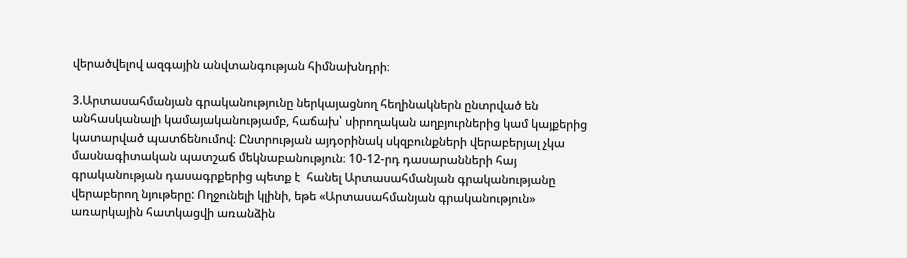վերածվելով ազգային անվտանգության հիմնախնդրի։

3.Արտասահմանյան գրականությունը ներկայացնող հեղինակներն ընտրված են   անհասկանալի կամայականությամբ, հաճախ՝ սիրողական աղբյուրներից կամ կայքերից կատարված պատճենումով։ Ընտրության այդօրինակ սկզբունքների վերաբերյալ չկա մասնագիտական պատշաճ մեկնաբանություն։ 10-12-րդ դասարանների հայ գրականության դասագրքերից պետք է  հանել Արտասահմանյան գրականությանը վերաբերող նյութերը: Ողջունելի կլինի, եթե «Արտասահմանյան գրականություն» առարկային հատկացվի առանձին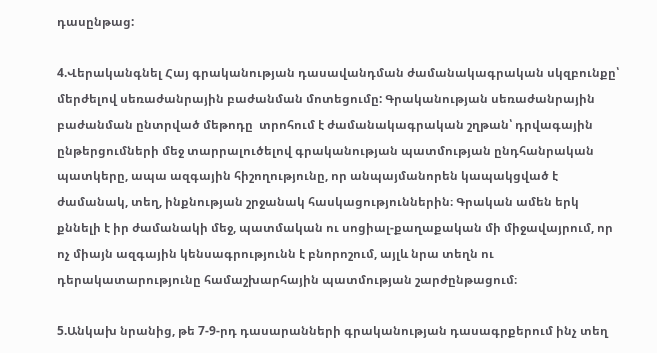դասընթաց:

4.Վերականգնել Հայ գրականության դասավանդման ժամանակագրական սկզբունքը՝ մերժելով սեռաժանրային բաժանման մոտեցումը: Գրականության սեռաժանրային բաժանման ընտրված մեթոդը  տրոհում է ժամանակագրական շղթան՝ դրվագային ընթերցումների մեջ տարրալուծելով գրականության պատմության ընդհանրական պատկերը, ապա ազգային հիշողությունը, որ անպայմանորեն կապակցված է ժամանակ, տեղ, ինքնության շրջանակ հասկացություններին։ Գրական ամեն երկ քննելի է իր ժամանակի մեջ, պատմական ու սոցիալ-քաղաքական մի միջավայրում, որ ոչ միայն ազգային կենսագրությունն է բնորոշում, այլև նրա տեղն ու դերակատարությունը համաշխարհային պատմության շարժընթացում։

5.Անկախ նրանից, թե 7-9-րդ դասարանների գրականության դասագրքերում ինչ տեղ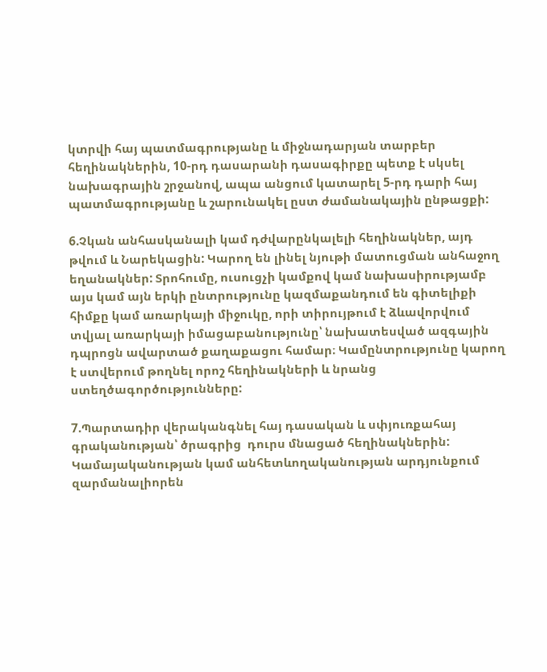կտրվի հայ պատմագրությանը և միջնադարյան տարբեր հեղինակներին, 10-րդ դասարանի դասագիրքը պետք է սկսել նախագրային շրջանով, ապա անցում կատարել 5-րդ դարի հայ պատմագրությանը և շարունակել ըստ ժամանակային ընթացքի:

6.Չկան անհասկանալի կամ դժվարընկալելի հեղինակներ, այդ թվում և Նարեկացին: Կարող են լինել նյութի մատուցման անհաջող եղանակներ: Տրոհումը, ուսուցչի կամքով կամ նախասիրությամբ այս կամ այն երկի ընտրությունը կազմաքանդում են գիտելիքի հիմքը կամ առարկայի միջուկը, որի տիրույթում է ձևավորվում  տվյալ առարկայի իմացաբանությունը՝ նախատեսված ազգային դպրոցն ավարտած քաղաքացու համար։ Կամընտրությունը կարող է ստվերում թողնել որոշ հեղինակների և նրանց ստեղծագործությունները:

7.Պարտադիր վերականգնել հայ դասական և սփյուռքահայ գրականության՝ ծրագրից  դուրս մնացած հեղինակներին: Կամայականության կամ անհետևողականության արդյունքում զարմանալիորեն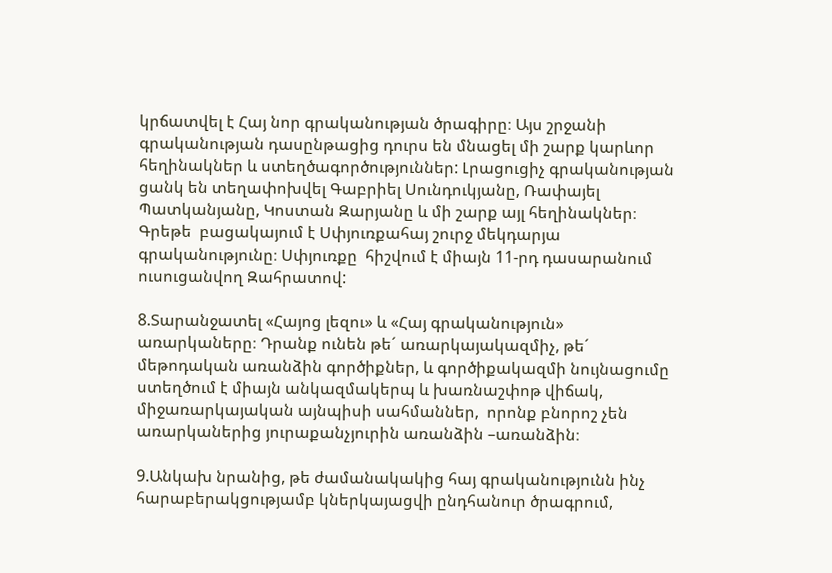կրճատվել է Հայ նոր գրականության ծրագիրը։ Այս շրջանի գրականության դասընթացից դուրս են մնացել մի շարք կարևոր հեղինակներ և ստեղծագործություններ: Լրացուցիչ գրականության ցանկ են տեղափոխվել Գաբրիել Սունդուկյանը, Ռափայել Պատկանյանը, Կոստան Զարյանը և մի շարք այլ հեղինակներ։ Գրեթե  բացակայում է Սփյուռքահայ շուրջ մեկդարյա գրականությունը։ Սփյուռքը  հիշվում է միայն 11-րդ դասարանում ուսուցանվող Զահրատով:

8.Տարանջատել «Հայոց լեզու» և «Հայ գրականություն» առարկաները։ Դրանք ունեն թե´ առարկայակազմիչ, թե´ մեթոդական առանձին գործիքներ, և գործիքակազմի նույնացումը ստեղծում է միայն անկազմակերպ և խառնաշփոթ վիճակ,  միջառարկայական այնպիսի սահմաններ,  որոնք բնորոշ չեն առարկաներից յուրաքանչյուրին առանձին –առանձին։

9.Անկախ նրանից, թե ժամանակակից հայ գրականությունն ինչ հարաբերակցությամբ կներկայացվի ընդհանուր ծրագրում,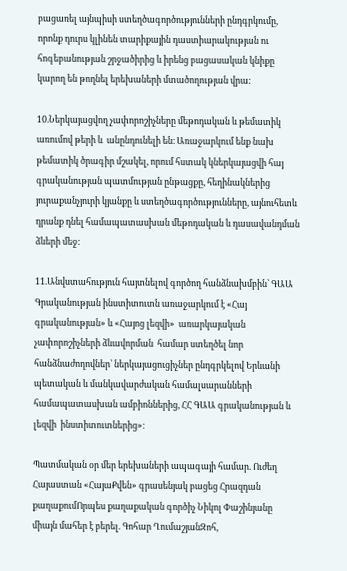բացառել այնպիսի ստեղծագործությունների ընդգրկումը, որոնք դուրս կլինեն տարիքային դաստիարակության ու հոգեբանության շրջածիրից և իրենց բացասական կնիքը կարող են թողնել երեխաների մտածողության վրա:

10.Ներկայացվող չափորոշիչները մեթոդական և թեմատիկ առումով թերի և  անընդունելի են։ Առաջարկում ենք նախ թեմատիկ ծրագիր մշակել, որում հստակ կներկայացվի հայ գրականության պատմության ընթացքը, հեղինակներից յուրաքանչյուրի կյանքը և ստեղծագործությունները, այնուհետև  դրանք դնել համապատասխան մեթոդական և դասավանդման ձևերի մեջ:

11.Անվստահություն հայտնելով գործող հանձնախմբին՝ ԳԱԱ Գրականության ինստիտուտն առաջարկում է «Հայ գրականության» և «Հայոց լեզվի»  առարկայական չափորոշիչների ձևավորման  համար ստեղծել նոր հանձնաժողովներ՝ ներկայացուցիչներ ընդգրկելով Երևանի պետական և մանկավարժական համալսարանների համապատասխան ամբիոններից, ՀՀ ԳԱԱ գրականության և լեզվի  ինստիտուտներից»։

Պատմական օր մեր երեխաների ապագայի համար. Ուժեղ Հայաստան «ՀայաՔվեն» գրասենյակ բացեց Հրազդան քաղաքումՈրպես քաղաքական գործիչ Նիկոլ Փաշինյանը միայն մահեր է բերել. Գոհար ՂումաշյանԶոհ,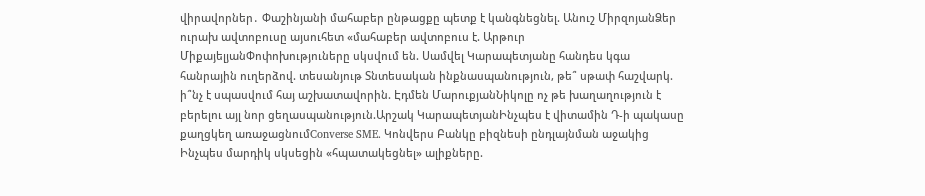վիրավորներ․ Փաշինյանի մահաբեր ընթացքը պետք է կանգնեցնել. Անուշ ՄիրզոյանՁեր ուրախ ավտոբուսը այսուհետ «մահաբեր ավտոբուս է. Արթուր ՄիքայելյանՓոփոխություները սկսվում են. Սամվել Կարապետյանը հանդես կգա հանրային ուղերձով. տեսանյութ Տնտեսական ինքնասպանություն, թե՞ սթափ հաշվարկ. ի՞նչ է սպասվում հայ աշխատավորին. Էդմեն ՄարուքյանՆիկոլը ոչ թե խաղաղություն է բերելու այլ նոր ցեղասպանություն.Արշակ ԿարապետյանԻնչպես է վիտամին Դ-ի պակասը քաղցկեղ առաջացնումConverse SME. Կոնվերս Բանկը բիզնեսի ընդլայնման աջակից Ինչպես մարդիկ սկսեցին «հպատակեցնել» ալիքները.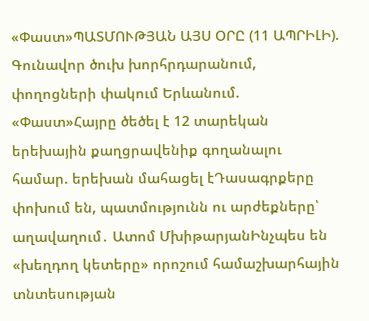«Փաստ»ՊԱՏՄՈՒԹՅԱՆ ԱՅՍ ՕՐԸ (11 ԱՊՐԻԼԻ). Գունավոր ծուխ խորհրդարանում, փողոցների փակում Երևանում. «Փաստ»Հայրը ծեծել է 12 տարեկան երեխային քաղցրավենիք գողանալու համար. երեխան մահացել էԴասագրքերը փոխում են, պատմությունն ու արժեքները՝ աղավաղում․ Ատոմ ՄխիթարյանԻնչպես են «խեղդող կետերը» որոշում համաշխարհային տնտեսության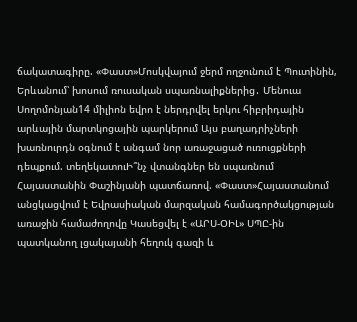ճակատագիրը. «Փաստ»Մոսկվայում ջերմ ողջունում է Պուտինին, Երևանում՝ խոսում ռուսական սպառնալիքներից․ Մենուա Սողոմոնյան14 միլիոն եվրո է ներդրվել երկու հիբրիդային արևային մարտկոցային պարկերում Այս բաղադրիչների խառնուրդն օգնում է անգամ նոր առաջացած ուռուցքների դեպքում. տեղեկատուԻ՞նչ վտանգներ են սպառնում Հայաստանին Փաշինյանի պատճառով. «Փաստ»Հայաստանում անցկացվում է Եվրասիական մարզական համագործակցության առաջին համաժողովը Կասեցվել է «ԱՐՍ-ՕԻԼ» ՍՊԸ-ին պատկանող լցակայանի հեղուկ գազի և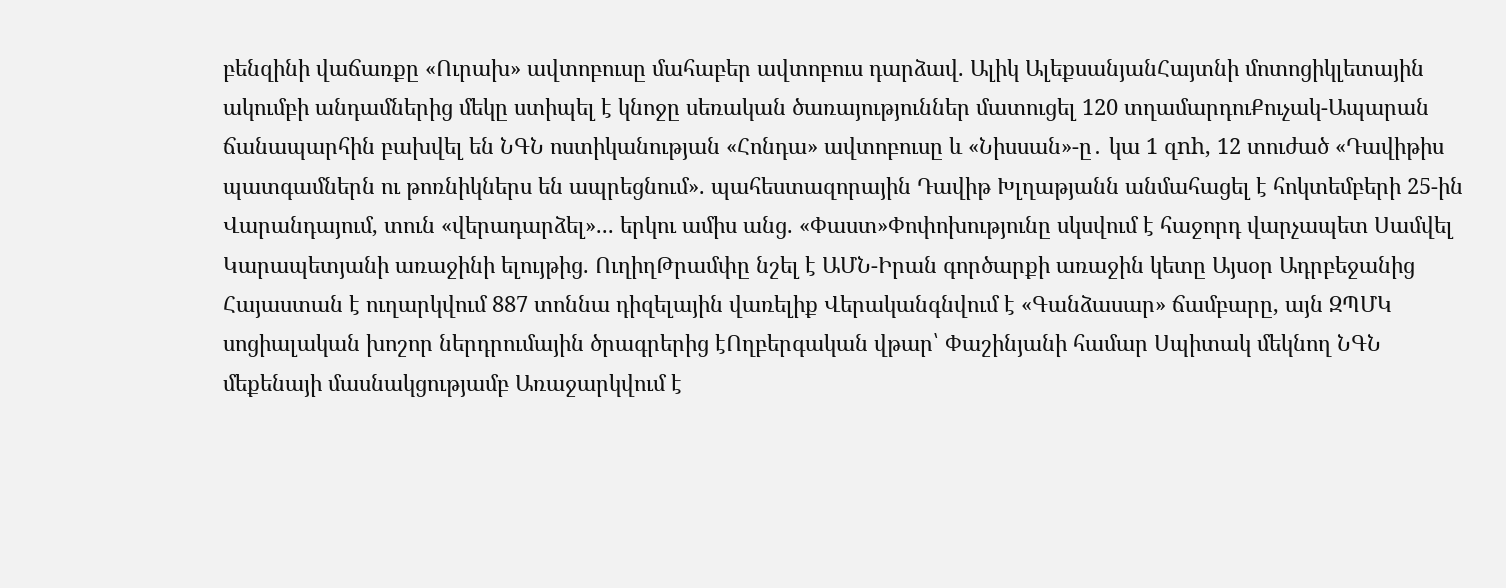բենզինի վաճառքը «Ուրախ» ավտոբուսը մահաբեր ավտոբուս դարձավ. Ալիկ ԱլեքսանյանՀայտնի մոտոցիկլետային ակումբի անդամներից մեկը ստիպել է կնոջը սեռական ծառայություններ մատուցել 120 տղամարդուՔուչակ-Ապարան ճանապարհին բախվել են ՆԳՆ ոստիկանության «Հոնդա» ավտոբուսը և «Նիսսան»-ը․ կա 1 զnh, 12 տուժած «Դավիթիս պատգամներն ու թոռնիկներս են ապրեցնում». պահեստազորային Դավիթ Խլղաթյանն անմահացել է հոկտեմբերի 25-ին Վարանդայում, տուն «վերադարձել»... երկու ամիս անց. «Փաստ»Փոփոխությունը սկսվում է հաջորդ վարչապետ Սամվել Կարապետյանի առաջինի ելույթից. ՈւղիղԹրամփը նշել է ԱՄՆ-Իրան գործարքի առաջին կետը Այսօր Ադրբեջանից Հայաստան է ուղարկվում 887 տոննա դիզելային վառելիք Վերականգնվում է «Գանձասար» ճամբարը, այն ԶՊՄԿ սոցիալական խոշոր ներդրումային ծրագրերից էՈղբերգական վթար՝ Փաշինյանի համար Սպիտակ մեկնող ՆԳՆ մեքենայի մասնակցությամբ Առաջարկվում է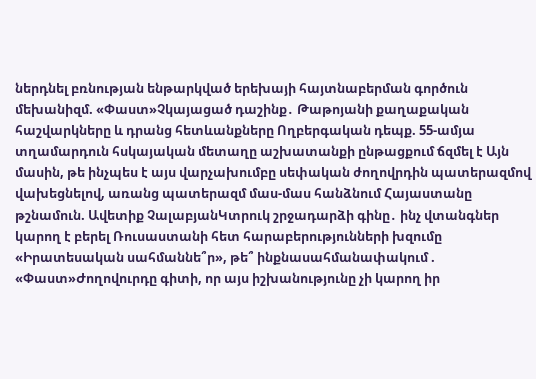ներդնել բռնության ենթարկված երեխայի հայտնաբերման գործուն մեխանիզմ. «Փաստ»Չկայացած դաշինք․ Թաթոյանի քաղաքական հաշվարկները և դրանց հետևանքները Ողբերգական դեպք. 55-ամյա տղամարդուն հսկայական մետաղը աշխատանքի ընթացքում ճզմել է Այն մասին, թե ինչպես է այս վարչախումբը սեփական ժողովրդին պատերազմով վախեցնելով, առանց պատերազմ մաս-մաս հանձնում Հայաստանը թշնամուն. Ավետիք ՉալաբյանԿտրուկ շրջադարձի գինը․ ինչ վտանգներ կարող է բերել Ռուսաստանի հետ հարաբերությունների խզումը «Իրատեսական սահմաննե՞ր», թե՞ ինքնասահմանափակում . «Փաստ»Ժողովուրդը գիտի, որ այս իշխանությունը չի կարող իր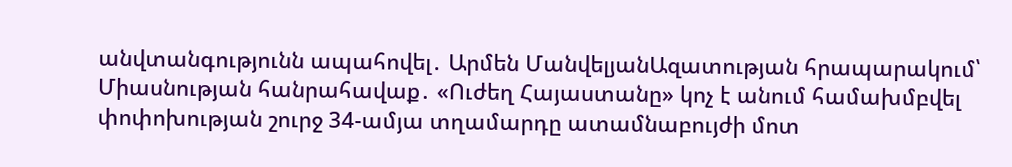անվտանգությունն ապահովել․ Արմեն ՄանվելյանԱզատության հրապարակում՝ Միասնության հանրահավաք․ «Ուժեղ Հայաստանը» կոչ է անում համախմբվել փոփոխության շուրջ 34-ամյա տղամարդը ատամնաբույժի մոտ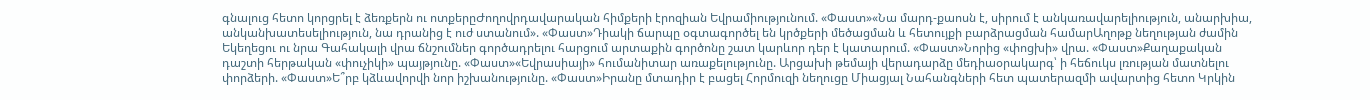գնալուց հետո կորցրել է ձեռքերն ու ոտքերըԺողովրդավարական հիմքերի էրոզիան Եվրամիությունում. «Փաստ»«Նա մարդ-քաոսն է, սիրում է անկառավարելիություն, անարխիա, անկանխատեսելիություն, նա դրանից է ուժ ստանում». «Փաստ»Դիակի ճարպը օգտագործել են կրծքերի մեծացման և հետույքի բարձրացման համարԱղոթք նեղության ժամին Եկեղեցու ու նրա Գահակալի վրա ճնշումներ գործադրելու հարցում արտաքին գործոնը շատ կարևոր դեր է կատարում. «Փաստ»Նորից «փոցխի» վրա. «Փաստ»Քաղաքական դաշտի հերթական «փուչիկի» պայթյունը. «Փաստ»«Եվրասիայի» հումանիտար առաքելությունը. Արցախի թեմայի վերադարձը մեդիաօրակարգ՝ ի հեճուկս լռության մատնելու փորձերի. «Փաստ»Ե՞րբ կձևավորվի նոր իշխանությունը. «Փաստ»Իրանը մտադիր է բացել Հորմուզի նեղուցը Միացյալ Նահանգների հետ պատերազմի ավարտից հետո Կրկին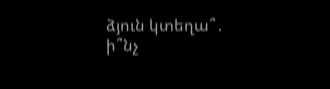ձյուն կտեղա՞․ ի՞նչ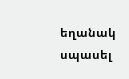եղանակ սպասել